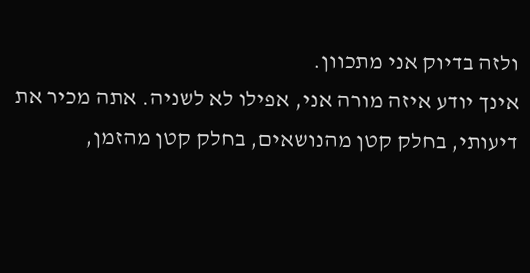ולזה בדיוק אני מתכוון.
אינך יודע איזה מורה אני, אפילו לא לשניה. אתה מכיר את דיעותי, בחלק קטן מהנושאים, בחלק קטן מהזמן,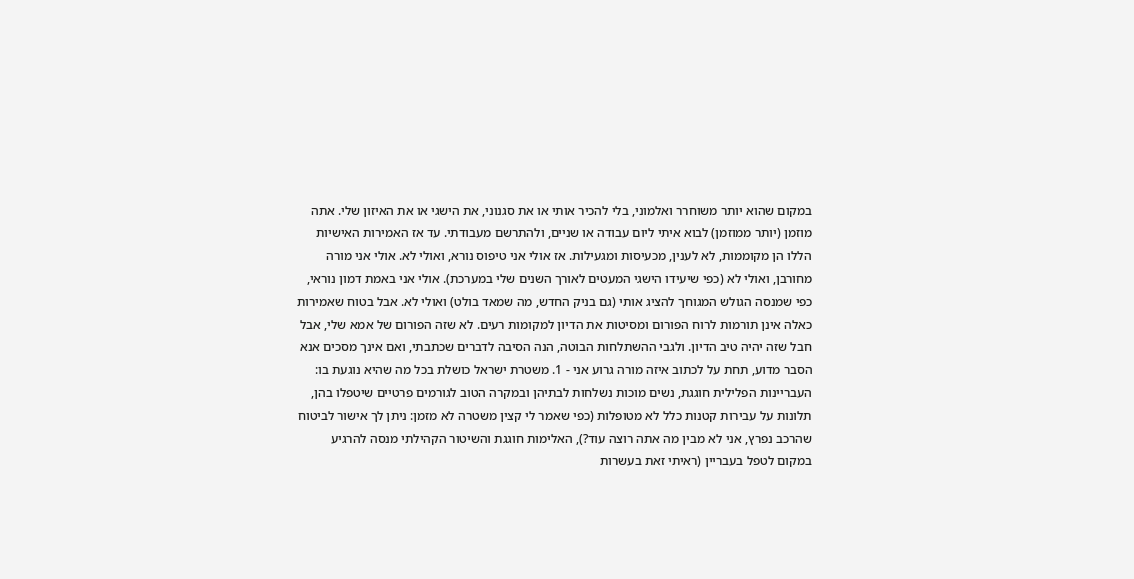במקום שהוא יותר משוחרר ואלמוני, בלי להכיר אותי או את סגנוני, את הישגי או את האיזון שלי. אתה מוזמן (יותר ממוזמן) לבוא איתי ליום עבודה או שניים, ולהתרשם מעבודתי. עד אז האמירות האישיות הללו הן מקוממות, לא לענין, מכעיסות ומגעילות. אז אולי אני טיפוס נורא, ואולי לא. אולי אני מורה מחורבן, ואולי לא (כפי שיעידו הישגי המעטים לאורך השנים שלי במערכת). אולי אני באמת דמון נוראי, כפי שמנסה הגולש המגוחך להציג אותי (גם בניק החדש, מה שמאד בולט) ואולי לא. אבל בטוח שאמירות כאלה אינן תורמות לרוח הפורום ומסיטות את הדיון למקומות רעים. לא שזה הפורום של אמא שלי, אבל חבל שזה יהיה טיב הדיון. ולגבי ההשתלחות הבוטה, הנה הסיבה לדברים שכתבתי, ואם אינך מסכים אנא הסבר מדוע, תחת על לכתוב איזה מורה גרוע אני - 1. משטרת ישראל כושלת בכל מה שהיא נוגעת בו: העבריינות הפלילית חוגגת, נשים מוכות נשלחות לבתיהן ובמקרה הטוב לגורמים פרטיים שיטפלו בהן, תלונות על עבירות קטנות כלל לא מטופלות (כפי שאמר לי קצין משטרה לא מזמן: ניתן לך אישור לביטוח שהרכב נפרץ, אני לא מבין מה אתה רוצה עוד?), האלימות חוגגת והשיטור הקהילתי מנסה להרגיע במקום לטפל בעבריין (ראיתי זאת בעשרות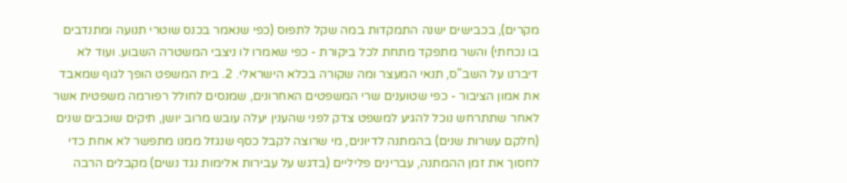מקרים), בכבישים ישנה התמקדות במה שקל לתפוס (כפי שנאמר בכנס שוטרי תנועה ומתנדבים בו נכחתי) והשר מתפקד מתחת לכל ביקורת - כפי שאמרו לו ניצבי המשטרה השבוע. ועוד לא דיברנו על השב"ס, תנאי המעצר ומה שקורה בכלא הישראלי. 2. בית המשפט הופך לגוף שמאבד את אמון הציבור - כפי שטוענים שרי המשפטים האחרונים, שמנסים לחולל רפורמה משפטית אשר לאחר שתתרחש נוכל להגיע למשפט צדק לפני שהענין יעלה עובש מרוב יושן, תיקים שוכבים שנים (חלקם עשרות שנים) בהמתנה לדיונים, מי שרוצה לקבל כסף שנגזל ממנו מתפשר לא אחת כדי לחסוך את זמן ההמתנה, עברינים פליליים (בדגש על עבירות אלימות נגד נשים) מקבלים הרבה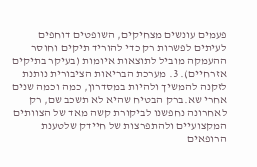פעמים עונשים מצחיקים, השופטים דוחפים לעיתים לפשרות רק כדי להוריד תיקים וחוסר ההעמקה מוביל לתוצאות איומות (בעיקר בתיקים אזרחיים). 3. מערכת הבריאות הציבורית נותנת לזקנה להמשיך ולהיות במסדרון, כמה וכמה שנים אחרי שא.ברק הבטיח שהיא לא תשכב שם, רק לאחרונה נחפשנו לביקורת קשה מאד של הצוותים המקצועיים ולהתפרצות של חיידק שלטענת הרופאים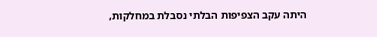היתה עקב הצפיפות הבלתי נסבלת במחלקות,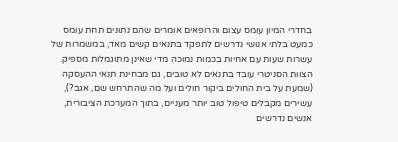בחדרי המיון עומס עצום והרופאים אומרים שהם נתונים תחת עומס כמעט בלתי אנושי נדרשים לתפקד בתנאים קשים מאד, במשמרות של עשרות שעות עם אחיות בכמות נמוכה מדי שאינן מתוגמלות מספיק. הצוות הסניטרי עובד בתנאים לא טובים, גם מבחינת תנאי ההעסקה (שמעת על בית החולים ביקור חולים ועל מה שהתרחש שם, אגב?), עשירים מקבלים טיפול טוב יותר מעניים, בתוך המערכת הציבורית, אנשים נדרשים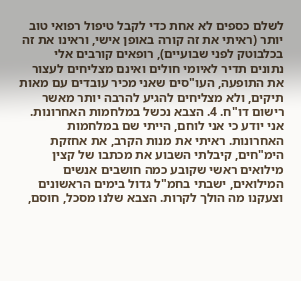לשלם כספים לא אחת כדי לקבל טיפול רפואי טוב יותר (ראיתי את זה קורה באופן אישי, וראינו את זה בכלבוטק לפני שבועיים), רופאים קורבים אלי נתונים תדיר לאיומי חולים ואינם מצליחים לעצור את התופעה, העו"סים שאני מכיר עובדים עם מאות תיקים, ולא מצליחים להגיע להרבה יותר מאשר רישום דו"ח. 4. הצבא נכשל במלחמות האחרונות. אני יודע כי אני לוחם, הייתי שם במלחמות האחרונות. ראיתי את מנות הקרב, את אחזקת הימ"חים, קיבלתי השבוע את מכתבו של קצין מילואים ראשי שקובע כמה חושבים אנשים המילואים, ישבתי בחמ"ל גדול בימים הראשונים וצעקנו מה הולך לקרות. הצבא שלנו מסכל, חוסם,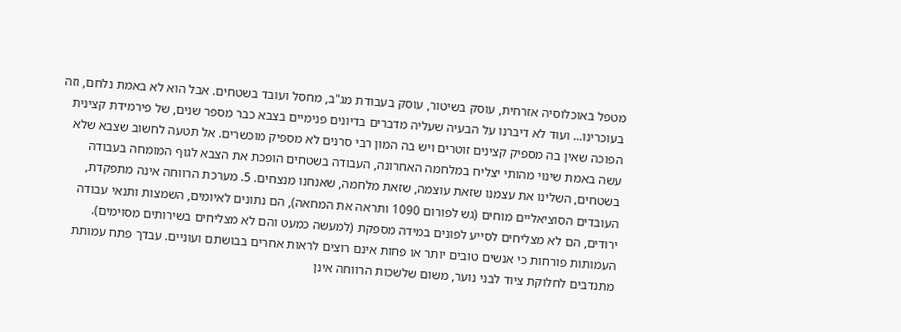מטפל באוכלוסיה אזרחית, עוסק בשיטור, עוסק בעבודת מג"ב, מחסל ועובד בשטחים. אבל הוא לא באמת נלחם, וזה בעוכרינו... ועוד לא דיברנו על הבעיה שעליה מדברים בדיונים פנימיים בצבא כבר מספר שנים, של פירמידת קצינית הפוכה שאין בה מספיק קצינים זוטרים ויש בה המון רבי סרנים לא מספיק מוכשרים. אל תטעה לחשוב שצבא שלא עשה באמת שינוי מהותי יצליח במלחמה האחרונה, העבודה בשטחים הופכת את הצבא לגוף המומחה בעבודה בשטחים, השלינו את עצמנו שזאת עוצמה, שזאת מלחמה, שאנחנו מנצחים. 5. מערכת הרווחה אינה מתפקדת, העובדים הסוציאליים מוחים (גש לפורום 1090 ותראה את המחאה), הם נתונים לאיומים, השמצות ותנאי עבודה ירודים, הם לא מצליחים לסייע לפונים במידה מספקת (למעשה כמעט והם לא מצליחים בשירותים מסוימים). העמותות פורחות כי אנשים טובים יותר או פחות אינם רוצים לראות אחרים בבושתם ועוניים. עבדך פתח עמותת מתנדבים לחלוקת ציוד לבני נוער, משום שלשכות הרווחה אינן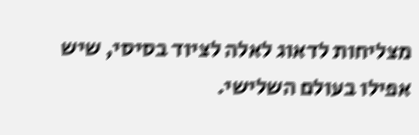מצליחות לדאוג לאלה לציוד בסיסי, שיש אפילו בעולם השלישי.